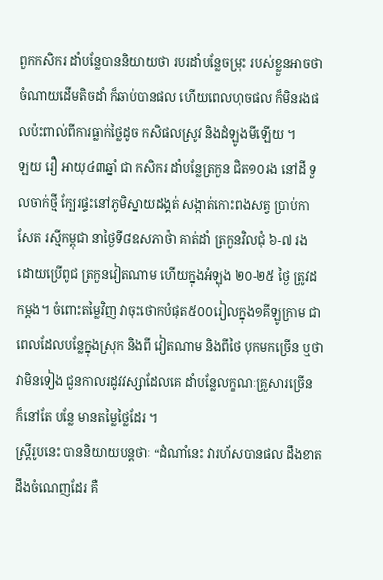ពួកកសិករ ដាំបន្លែបាននិយាយថា របរដាំបន្លែចម្រុះ របស់ខ្លួនអាចថា ចំណាយដើមតិចដាំ ក៏ឆាប់បានផល ហើយពេលហុចផល ក៏មិនរងផលប៉ះពាល់ពីការធ្លាក់ថ្លៃដូច កសិផលស្រូវ និងដំឡូងមីឡើយ ។
ឡយ រឿ អាយុ៤៣ឆ្នាំ ជា កសិករ ដាំបន្លែត្រកួន ជិត១០រង នៅដី ទួលចាក់ថ្មី ក្បែរផ្ទះនៅភូមិស្នាយដង្គត់ សង្កាត់កោះពងសត្វ ប្រាប់កាសែត រស្មីកម្ពុជា នាថ្ងៃទី៨ឧសភាថ៉ា គាត់ដាំ ត្រកួនវិលជុំ ៦-៧ រង ដោយប្រើពូជ ត្រកួនវៀតណាម ហើយក្នុងអំឡុង ២០-២៥ ថ្ងៃ ត្រូវដកម្តង។ ចំពោះតម្លៃវិញ វាចុះថោកបំផុត៥០០រៀលក្នុង១គីឡូក្រាម ជាពេលដែលបន្លែក្នុងស្រុក និងពី វៀតណាម និងពីថៃ បុកមកច្រើន ឬថា វាមិនទៀង ជួនកាលរដូវវស្សាដែលគេ ដាំបន្លែលក្ខណៈគ្រួសារច្រើន ក៏នៅតែ បន្លែ មានតម្លៃថ្លៃដែរ ។
ស្ត្រីរូបនេះ បាននិយាយបន្តថាៈ “ដំណាំនេះ វារហ័សបានផល ដឹងខាត ដឹងចំណេញដែរ គឺ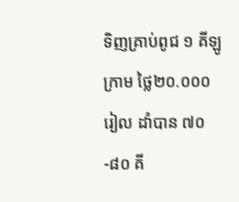ទិញគ្រាប់ពូជ ១ គីឡូក្រាម ថ្លៃ២០.០០០រៀល ដាំបាន ៧០-៨០ គី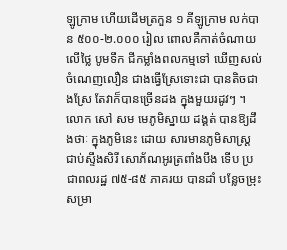ឡូក្រាម ហើយដើមត្រកួន ១ គីឡូក្រាម លក់បាន ៥០០-២.០០០ រៀល ពោលគឺកាត់ចំណាយលើថ្លៃ បូមទឹក ជីកម្លាំងពលកម្មទៅ ឃើញសល់ ចំណេញលឿន ជាងធ្វើស្រែទោះជា បានតិចជាងស្រែ តែវាក៏បានច្រើនដង ក្នុងមួយរដូវៗ ។
លោក សៅ សម មេភូមិស្នាយ ដង្គត់ បានឱ្យដឹងថាៈ ក្នុងភូមិនេះ ដោយ សារមានភូមិសាស្ត្រ ជាប់ស្ទឹងសិរី សោភ័ណអូរត្រពាំងបឹង ទើប ប្រជាពលរដ្ឋ ៧៥-៨៥ ភាគរយ បានដាំ បន្លែចម្រុះសម្រា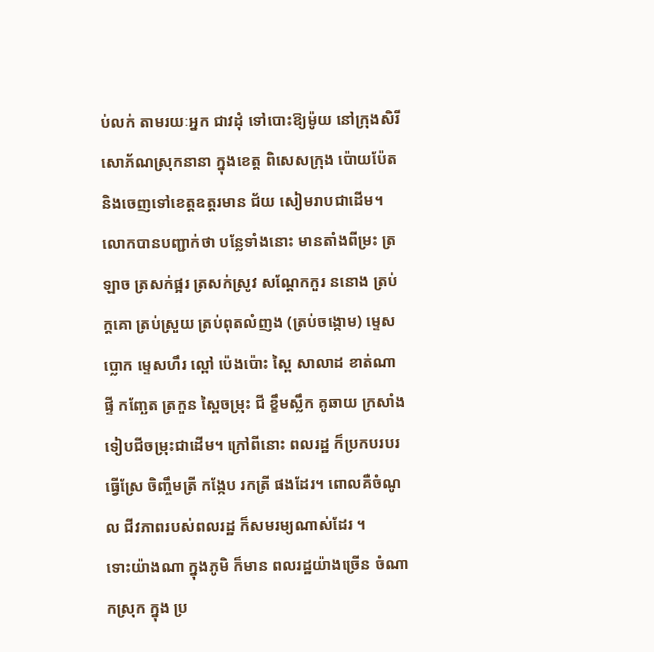ប់លក់ តាមរយៈអ្នក ជាវដុំ ទៅបោះឱ្យម៉ូយ នៅក្រុងសិរីសោភ័ណស្រុកនានា ក្នុងខេត្ត ពិសេសក្រុង ប៉ោយប៉ែតនិងចេញទៅខេត្តឧត្តរមាន ជ័យ សៀមរាបជាដើម។
លោកបានបញ្ជាក់ថា បន្លែទាំងនោះ មានតាំងពីម្រះ ត្រឡាច ត្រសក់ផ្អរ ត្រសក់ស្រូវ សណ្តែកកួរ ននោង ត្រប់ក្តគោ ត្រប់ស្រួយ ត្រប់ពុតលំញង (ត្រប់ចង្កោម) ម្ទេសប្លោក ម្ទេសហឹរ ល្ពៅ ប៉េងប៉ោះ ស្ពៃ សាលាដ ខាត់ណា ផ្ទី កញ្ឆែត ត្រកួន ស្ពៃចម្រុះ ជី ខ្ខឹមស្លឹក គូឆាយ ក្រសាំង ទៀបជីចម្រុះជាដើម។ ក្រៅពីនោះ ពលរដ្ឋ ក៏ប្រកបរបរធ្វើស្រែ ចិញ្ចឹមត្រី កង្កែប រកត្រី ផងដែរ។ ពោលគឺចំណូល ជីវភាពរបស់ពលរដ្ឋ ក៏សមរម្យណាស់ដែរ ។
ទោះយ៉ាងណា ក្នុងភូមិ ក៏មាន ពលរដ្ឋយ៉ាងច្រើន ចំណាកស្រុក ក្នុង ប្រ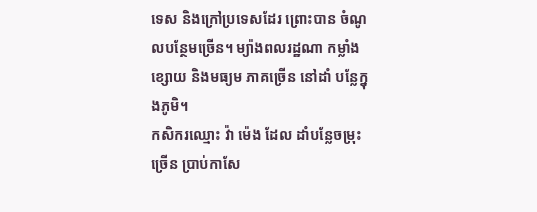ទេស និងក្រៅប្រទេសដែរ ព្រោះបាន ចំណូលបន្ថែមច្រើន។ ម្យ៉ាងពលរដ្ឋណា កម្លាំងខ្សោយ និងមធ្យម ភាគច្រើន នៅដាំ បន្លែក្នុងភូមិ។
កសិករឈ្មោះ វ៉ា ម៉េង ដែល ដាំបន្លែចម្រុះច្រើន ប្រាប់កាសែ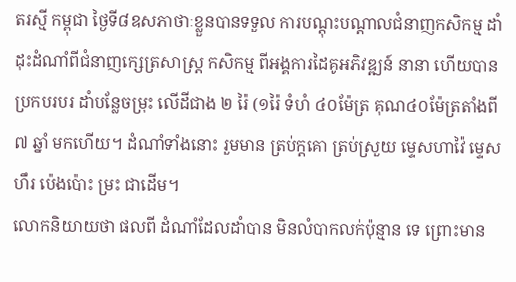តរស្មី កម្ពុជា ថ្ងៃទី៨ឧសភាថាៈខ្លួនបានទទួល ការបណ្តុះបណ្តាលជំនាញកសិកម្ម ដាំដុះដំណាំពីជំនាញក្សេត្រសាស្ត្រ កសិកម្ម ពីអង្គការដៃគូអភិវឌ្ឍន៍ នានា ហើយបានប្រកបរបរ ដាំបន្លែចម្រុះ លើដីជាង ២ រ៉ៃ (១រ៉ៃ ទំហំ ៤០ម៉ែត្រ គុណ៤០ម៉ែត្រតាំងពី ៧ ឆ្នាំ មកហើយ។ ដំណាំទាំងនោះ រួមមាន ត្រប់ក្តគោ ត្រប់ស្រួយ ម្ទេសហាវ៉ៃ ម្ទេសហឹរ ប៉េងប៉ោះ ម្រះ ជាដើម។
លោកនិយាយថា ផលពី ដំណាំដែលដាំបាន មិនលំបាកលក់ប៉ុន្មាន ទេ ព្រោះមាន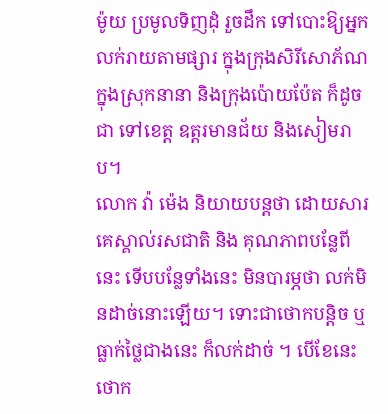ម៉ូយ ប្រមូលទិញដុំ រួចដឹក ទៅបោះឱ្យអ្នកលក់រាយតាមផ្សារ ក្នុងក្រុងសិរីសោភ័ណ ក្នុងស្រុកនានា និងក្រុងប៉ោយប៉ែត ក៏ដូចជា ទៅខេត្ត ឧត្តរមានជ័យ និងសៀមរាប។
លោក វ៉ា ម៉េង និយាយបន្តថា ដោយសារគេស្គាល់រសជាតិ និង គុណភាពបន្លែពីនេះ ទើបបន្លែទាំងនេះ មិនបារម្ភថា លក់មិនដាច់នោះឡើយ។ ទោះជាថោកបន្តិច ឬធ្លាក់ថ្លៃជាងនេះ ក៏លក់ដាច់ ។ បើខែនេះ ថោក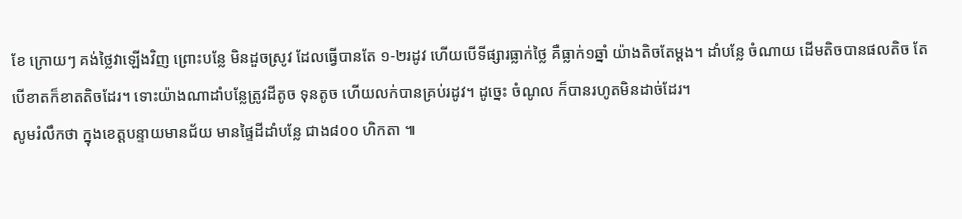ខែ ក្រោយៗ គង់ថ្លៃវាឡើងវិញ ព្រោះបន្លែ មិនដួចស្រូវ ដែលធ្វើបានតែ ១-២រដូវ ហើយបើទីផ្សារធ្លាក់ថ្លៃ គឺធ្លាក់១ឆ្នាំ យ៉ាងតិចតែម្តង។ ដាំបន្លែ ចំណាយ ដើមតិចបានផលតិច តែបើខាតក៏ខាតតិចដែរ។ ទោះយ៉ាងណាដាំបន្លែត្រូវដីតូច ទុនតូច ហើយលក់បានគ្រប់រដូវ។ ដូច្នេះ ចំណូល ក៏បានរហូតមិនដាច់ដែរ។
សូមរំលឹកថា ក្នុងខេត្តបន្ទាយមានជ័យ មានផ្ទៃដីដាំបន្លែ ជាង៨០០ ហិកតា ៕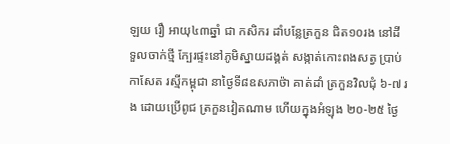ឡយ រឿ អាយុ៤៣ឆ្នាំ ជា កសិករ ដាំបន្លែត្រកួន ជិត១០រង នៅដី ទួលចាក់ថ្មី ក្បែរផ្ទះនៅភូមិស្នាយដង្គត់ សង្កាត់កោះពងសត្វ ប្រាប់កាសែត រស្មីកម្ពុជា នាថ្ងៃទី៨ឧសភាថ៉ា គាត់ដាំ ត្រកួនវិលជុំ ៦-៧ រង ដោយប្រើពូជ ត្រកួនវៀតណាម ហើយក្នុងអំឡុង ២០-២៥ ថ្ងៃ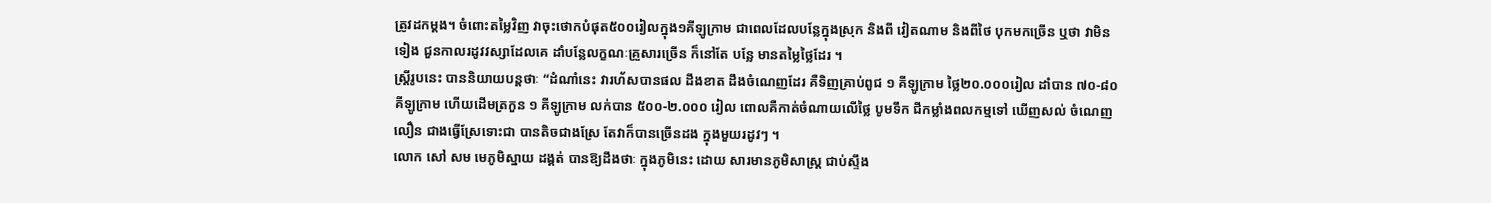ត្រូវដកម្តង។ ចំពោះតម្លៃវិញ វាចុះថោកបំផុត៥០០រៀលក្នុង១គីឡូក្រាម ជាពេលដែលបន្លែក្នុងស្រុក និងពី វៀតណាម និងពីថៃ បុកមកច្រើន ឬថា វាមិនទៀង ជួនកាលរដូវវស្សាដែលគេ ដាំបន្លែលក្ខណៈគ្រួសារច្រើន ក៏នៅតែ បន្លែ មានតម្លៃថ្លៃដែរ ។
ស្ត្រីរូបនេះ បាននិយាយបន្តថាៈ “ដំណាំនេះ វារហ័សបានផល ដឹងខាត ដឹងចំណេញដែរ គឺទិញគ្រាប់ពូជ ១ គីឡូក្រាម ថ្លៃ២០.០០០រៀល ដាំបាន ៧០-៨០ គីឡូក្រាម ហើយដើមត្រកួន ១ គីឡូក្រាម លក់បាន ៥០០-២.០០០ រៀល ពោលគឺកាត់ចំណាយលើថ្លៃ បូមទឹក ជីកម្លាំងពលកម្មទៅ ឃើញសល់ ចំណេញលឿន ជាងធ្វើស្រែទោះជា បានតិចជាងស្រែ តែវាក៏បានច្រើនដង ក្នុងមួយរដូវៗ ។
លោក សៅ សម មេភូមិស្នាយ ដង្គត់ បានឱ្យដឹងថាៈ ក្នុងភូមិនេះ ដោយ សារមានភូមិសាស្ត្រ ជាប់ស្ទឹង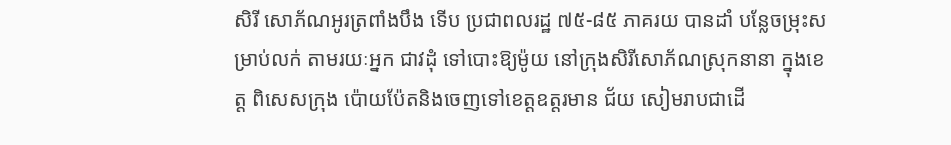សិរី សោភ័ណអូរត្រពាំងបឹង ទើប ប្រជាពលរដ្ឋ ៧៥-៨៥ ភាគរយ បានដាំ បន្លែចម្រុះសម្រាប់លក់ តាមរយៈអ្នក ជាវដុំ ទៅបោះឱ្យម៉ូយ នៅក្រុងសិរីសោភ័ណស្រុកនានា ក្នុងខេត្ត ពិសេសក្រុង ប៉ោយប៉ែតនិងចេញទៅខេត្តឧត្តរមាន ជ័យ សៀមរាបជាដើ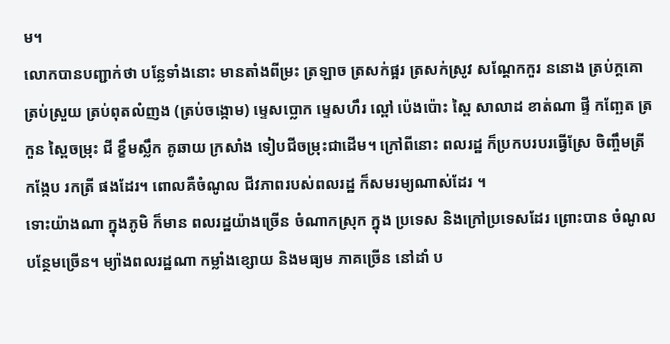ម។
លោកបានបញ្ជាក់ថា បន្លែទាំងនោះ មានតាំងពីម្រះ ត្រឡាច ត្រសក់ផ្អរ ត្រសក់ស្រូវ សណ្តែកកួរ ននោង ត្រប់ក្តគោ ត្រប់ស្រួយ ត្រប់ពុតលំញង (ត្រប់ចង្កោម) ម្ទេសប្លោក ម្ទេសហឹរ ល្ពៅ ប៉េងប៉ោះ ស្ពៃ សាលាដ ខាត់ណា ផ្ទី កញ្ឆែត ត្រកួន ស្ពៃចម្រុះ ជី ខ្ខឹមស្លឹក គូឆាយ ក្រសាំង ទៀបជីចម្រុះជាដើម។ ក្រៅពីនោះ ពលរដ្ឋ ក៏ប្រកបរបរធ្វើស្រែ ចិញ្ចឹមត្រី កង្កែប រកត្រី ផងដែរ។ ពោលគឺចំណូល ជីវភាពរបស់ពលរដ្ឋ ក៏សមរម្យណាស់ដែរ ។
ទោះយ៉ាងណា ក្នុងភូមិ ក៏មាន ពលរដ្ឋយ៉ាងច្រើន ចំណាកស្រុក ក្នុង ប្រទេស និងក្រៅប្រទេសដែរ ព្រោះបាន ចំណូលបន្ថែមច្រើន។ ម្យ៉ាងពលរដ្ឋណា កម្លាំងខ្សោយ និងមធ្យម ភាគច្រើន នៅដាំ ប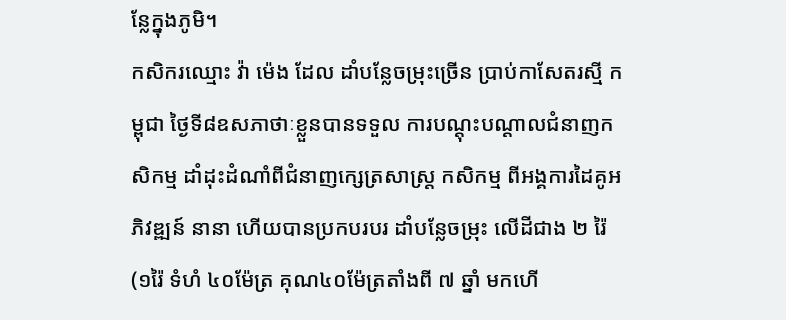ន្លែក្នុងភូមិ។
កសិករឈ្មោះ វ៉ា ម៉េង ដែល ដាំបន្លែចម្រុះច្រើន ប្រាប់កាសែតរស្មី កម្ពុជា ថ្ងៃទី៨ឧសភាថាៈខ្លួនបានទទួល ការបណ្តុះបណ្តាលជំនាញកសិកម្ម ដាំដុះដំណាំពីជំនាញក្សេត្រសាស្ត្រ កសិកម្ម ពីអង្គការដៃគូអភិវឌ្ឍន៍ នានា ហើយបានប្រកបរបរ ដាំបន្លែចម្រុះ លើដីជាង ២ រ៉ៃ (១រ៉ៃ ទំហំ ៤០ម៉ែត្រ គុណ៤០ម៉ែត្រតាំងពី ៧ ឆ្នាំ មកហើ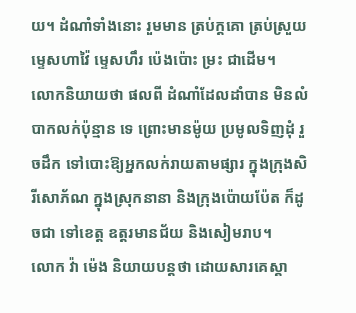យ។ ដំណាំទាំងនោះ រួមមាន ត្រប់ក្តគោ ត្រប់ស្រួយ ម្ទេសហាវ៉ៃ ម្ទេសហឹរ ប៉េងប៉ោះ ម្រះ ជាដើម។
លោកនិយាយថា ផលពី ដំណាំដែលដាំបាន មិនលំបាកលក់ប៉ុន្មាន ទេ ព្រោះមានម៉ូយ ប្រមូលទិញដុំ រួចដឹក ទៅបោះឱ្យអ្នកលក់រាយតាមផ្សារ ក្នុងក្រុងសិរីសោភ័ណ ក្នុងស្រុកនានា និងក្រុងប៉ោយប៉ែត ក៏ដូចជា ទៅខេត្ត ឧត្តរមានជ័យ និងសៀមរាប។
លោក វ៉ា ម៉េង និយាយបន្តថា ដោយសារគេស្គា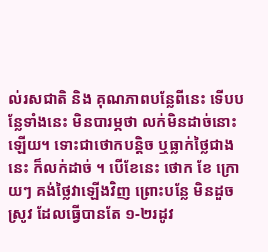ល់រសជាតិ និង គុណភាពបន្លែពីនេះ ទើបបន្លែទាំងនេះ មិនបារម្ភថា លក់មិនដាច់នោះឡើយ។ ទោះជាថោកបន្តិច ឬធ្លាក់ថ្លៃជាងនេះ ក៏លក់ដាច់ ។ បើខែនេះ ថោក ខែ ក្រោយៗ គង់ថ្លៃវាឡើងវិញ ព្រោះបន្លែ មិនដួចស្រូវ ដែលធ្វើបានតែ ១-២រដូវ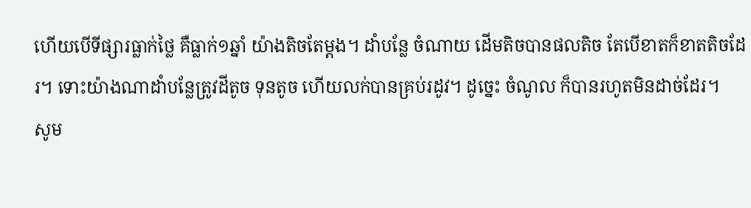ហើយបើទីផ្សារធ្លាក់ថ្លៃ គឺធ្លាក់១ឆ្នាំ យ៉ាងតិចតែម្តង។ ដាំបន្លែ ចំណាយ ដើមតិចបានផលតិច តែបើខាតក៏ខាតតិចដែរ។ ទោះយ៉ាងណាដាំបន្លែត្រូវដីតូច ទុនតូច ហើយលក់បានគ្រប់រដូវ។ ដូច្នេះ ចំណូល ក៏បានរហូតមិនដាច់ដែរ។
សូម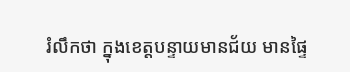រំលឹកថា ក្នុងខេត្តបន្ទាយមានជ័យ មានផ្ទៃ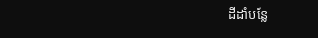ដីដាំបន្លែ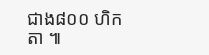ជាង៨០០ ហិកតា ៕